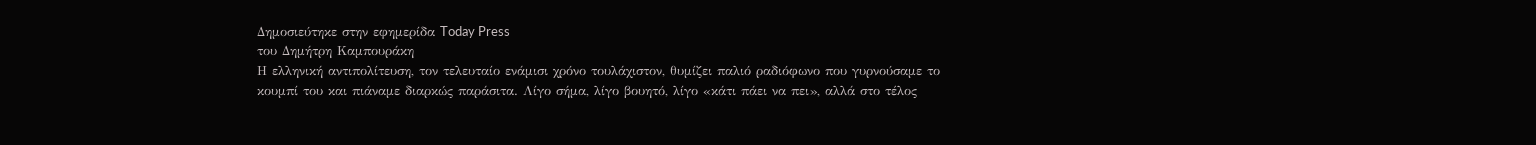Δημοσιεύτηκε στην εφημερίδα Today Press
του Δημήτρη Καμπουράκη
Η ελληνική αντιπολίτευση, τον τελευταίο ενάμισι χρόνο τουλάχιστον, θυμίζει παλιό ραδιόφωνο που γυρνούσαμε το κουμπί του και πιάναμε διαρκώς παράσιτα. Λίγο σήμα, λίγο βουητό, λίγο «κάτι πάει να πει», αλλά στο τέλος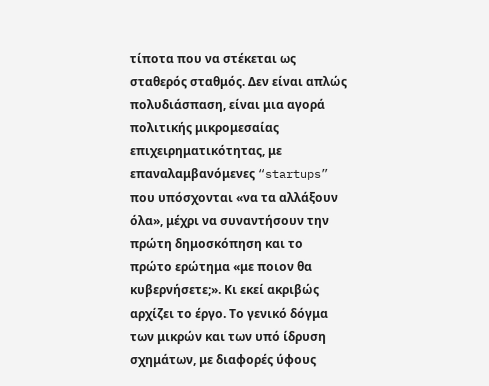τίποτα που να στέκεται ως σταθερός σταθμός. Δεν είναι απλώς πολυδιάσπαση, είναι μια αγορά πολιτικής μικρομεσαίας επιχειρηματικότητας, με επαναλαμβανόμενες “startups” που υπόσχονται «να τα αλλάξουν όλα», μέχρι να συναντήσουν την πρώτη δημοσκόπηση και το πρώτο ερώτημα «με ποιον θα κυβερνήσετε;». Κι εκεί ακριβώς αρχίζει το έργο. Το γενικό δόγμα των μικρών και των υπό ίδρυση σχημάτων, με διαφορές ύφους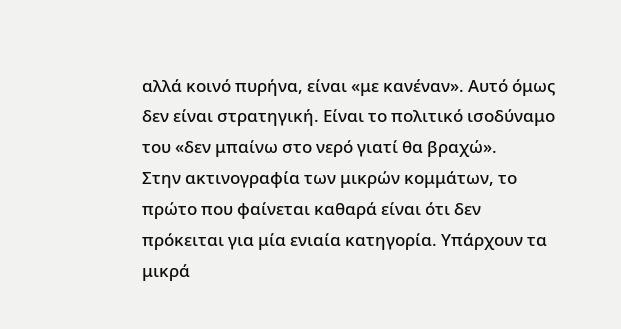αλλά κοινό πυρήνα, είναι «με κανέναν». Αυτό όμως δεν είναι στρατηγική. Είναι το πολιτικό ισοδύναμο του «δεν μπαίνω στο νερό γιατί θα βραχώ».
Στην ακτινογραφία των μικρών κομμάτων, το πρώτο που φαίνεται καθαρά είναι ότι δεν πρόκειται για μία ενιαία κατηγορία. Υπάρχουν τα μικρά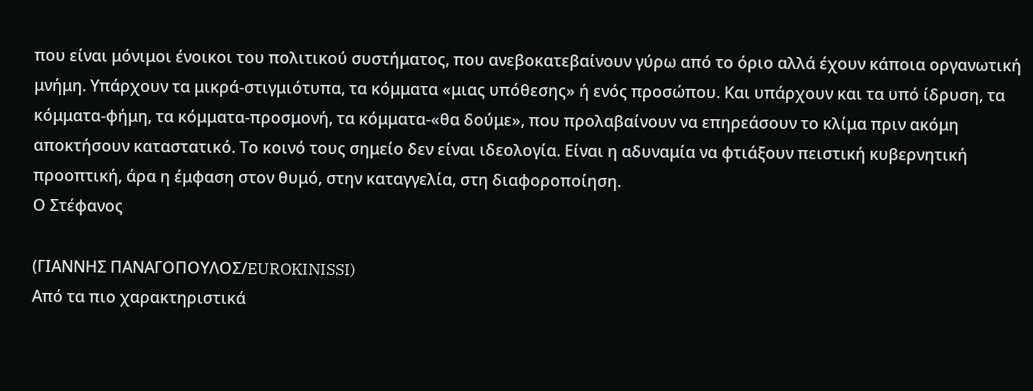που είναι μόνιμοι ένοικοι του πολιτικού συστήματος, που ανεβοκατεβαίνουν γύρω από το όριο αλλά έχουν κάποια οργανωτική μνήμη. Υπάρχουν τα μικρά-στιγμιότυπα, τα κόμματα «μιας υπόθεσης» ή ενός προσώπου. Και υπάρχουν και τα υπό ίδρυση, τα κόμματα-φήμη, τα κόμματα-προσμονή, τα κόμματα-«θα δούμε», που προλαβαίνουν να επηρεάσουν το κλίμα πριν ακόμη αποκτήσουν καταστατικό. Το κοινό τους σημείο δεν είναι ιδεολογία. Είναι η αδυναμία να φτιάξουν πειστική κυβερνητική προοπτική, άρα η έμφαση στον θυμό, στην καταγγελία, στη διαφοροποίηση.
Ο Στέφανος

(ΓΙΑΝΝΗΣ ΠΑΝΑΓΟΠΟΥΛΟΣ/EUROKINISSI)
Από τα πιο χαρακτηριστικά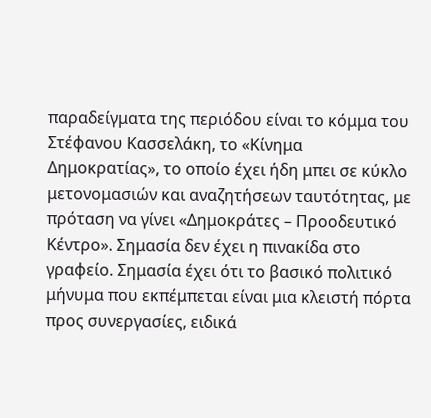παραδείγματα της περιόδου είναι το κόμμα του Στέφανου Κασσελάκη, το «Κίνημα Δημοκρατίας», το οποίο έχει ήδη μπει σε κύκλο μετονομασιών και αναζητήσεων ταυτότητας, με πρόταση να γίνει «Δημοκράτες – Προοδευτικό Κέντρο». Σημασία δεν έχει η πινακίδα στο γραφείο. Σημασία έχει ότι το βασικό πολιτικό μήνυμα που εκπέμπεται είναι μια κλειστή πόρτα προς συνεργασίες, ειδικά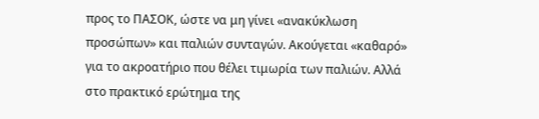προς το ΠΑΣΟΚ, ώστε να μη γίνει «ανακύκλωση προσώπων» και παλιών συνταγών. Ακούγεται «καθαρό» για το ακροατήριο που θέλει τιμωρία των παλιών. Αλλά στο πρακτικό ερώτημα της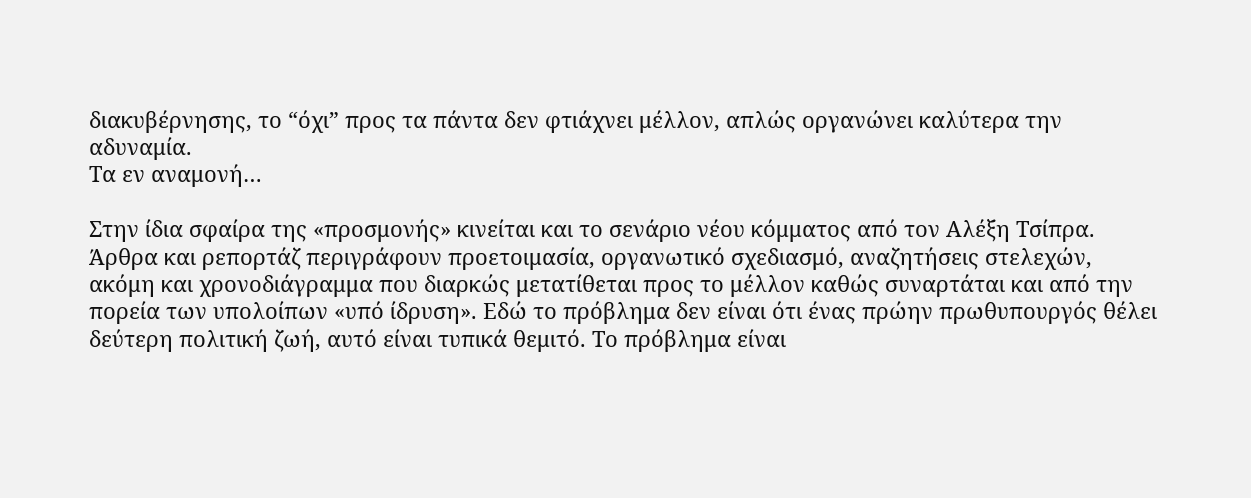διακυβέρνησης, το “όχι” προς τα πάντα δεν φτιάχνει μέλλον, απλώς οργανώνει καλύτερα την αδυναμία.
Τα εν αναμονή…

Στην ίδια σφαίρα της «προσμονής» κινείται και το σενάριο νέου κόμματος από τον Αλέξη Τσίπρα. Άρθρα και ρεπορτάζ περιγράφουν προετοιμασία, οργανωτικό σχεδιασμό, αναζητήσεις στελεχών, ακόμη και χρονοδιάγραμμα που διαρκώς μετατίθεται προς το μέλλον καθώς συναρτάται και από την πορεία των υπολοίπων «υπό ίδρυση». Εδώ το πρόβλημα δεν είναι ότι ένας πρώην πρωθυπουργός θέλει δεύτερη πολιτική ζωή, αυτό είναι τυπικά θεμιτό. Το πρόβλημα είναι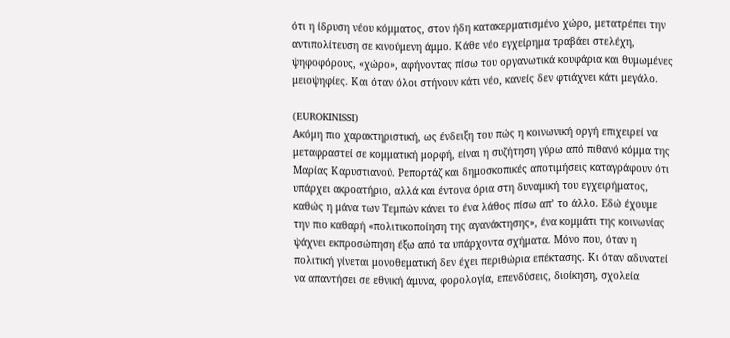ότι η ίδρυση νέου κόμματος, στον ήδη κατακερματισμένο χώρο, μετατρέπει την αντιπολίτευση σε κινούμενη άμμο. Κάθε νέο εγχείρημα τραβάει στελέχη, ψηφοφόρους, «χώρο», αφήνοντας πίσω του οργανωτικά κουφάρια και θυμωμένες μειοψηφίες. Και όταν όλοι στήνουν κάτι νέο, κανείς δεν φτιάχνει κάτι μεγάλο.

(EUROKINISSI)
Ακόμη πιο χαρακτηριστική, ως ένδειξη του πώς η κοινωνική οργή επιχειρεί να μεταφραστεί σε κομματική μορφή, είναι η συζήτηση γύρω από πιθανό κόμμα της Μαρίας Καρυστιανού. Ρεπορτάζ και δημοσκοπικές αποτιμήσεις καταγράφουν ότι υπάρχει ακροατήριο, αλλά και έντονα όρια στη δυναμική του εγχειρήματος, καθώς η μάνα των Τεμπών κάνει το ένα λάθος πίσω απ’ το άλλο. Εδώ έχουμε την πιο καθαρή «πολιτικοποίηση της αγανάκτησης», ένα κομμάτι της κοινωνίας ψάχνει εκπροσώπηση έξω από τα υπάρχοντα σχήματα. Μόνο που, όταν η πολιτική γίνεται μονοθεματική δεν έχει περιθώρια επέκτασης. Κι όταν αδυνατεί να απαντήσει σε εθνική άμυνα, φορολογία, επενδύσεις, διοίκηση, σχολεία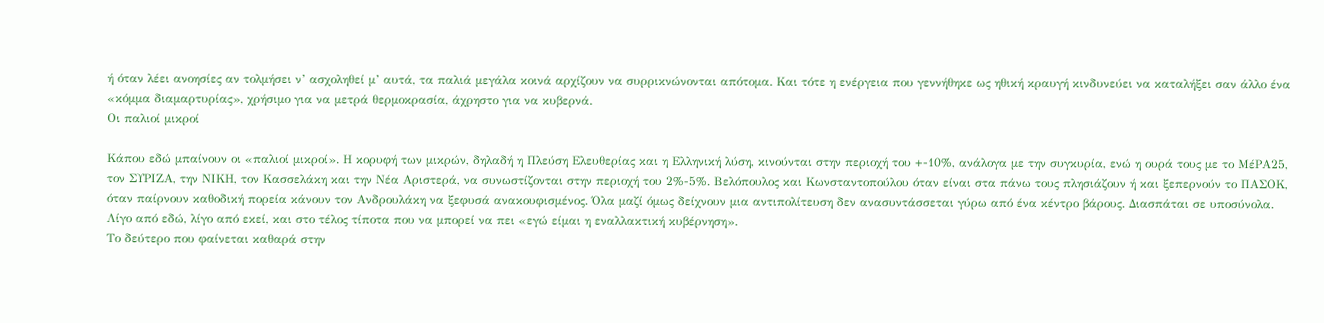ή όταν λέει ανοησίες αν τολμήσει ν’ ασχοληθεί μ’ αυτά, τα παλιά μεγάλα κοινά αρχίζουν να συρρικνώνονται απότομα. Και τότε η ενέργεια που γεννήθηκε ως ηθική κραυγή κινδυνεύει να καταλήξει σαν άλλο ένα «κόμμα διαμαρτυρίας», χρήσιμο για να μετρά θερμοκρασία, άχρηστο για να κυβερνά.
Οι παλιοί μικροί

Κάπου εδώ μπαίνουν οι «παλιοί μικροί». Η κορυφή των μικρών, δηλαδή η Πλεύση Ελευθερίας και η Ελληνική λύση, κινούνται στην περιοχή του +-10%, ανάλογα με την συγκυρία, ενώ η ουρά τους με το ΜέΡΑ25, τον ΣΥΡΙΖΑ, την ΝΙΚΗ, τον Κασσελάκη και την Νέα Αριστερά, να συνωστίζονται στην περιοχή του 2%-5%. Βελόπουλος και Κωνσταντοπούλου όταν είναι στα πάνω τους πλησιάζουν ή και ξεπερνούν το ΠΑΣΟΚ, όταν παίρνουν καθοδική πορεία κάνουν τον Ανδρουλάκη να ξεφυσά ανακουφισμένος. Όλα μαζί όμως δείχνουν μια αντιπολίτευση δεν ανασυντάσσεται γύρω από ένα κέντρο βάρους. Διασπάται σε υποσύνολα. Λίγο από εδώ, λίγο από εκεί, και στο τέλος τίποτα που να μπορεί να πει «εγώ είμαι η εναλλακτική κυβέρνηση».
Το δεύτερο που φαίνεται καθαρά στην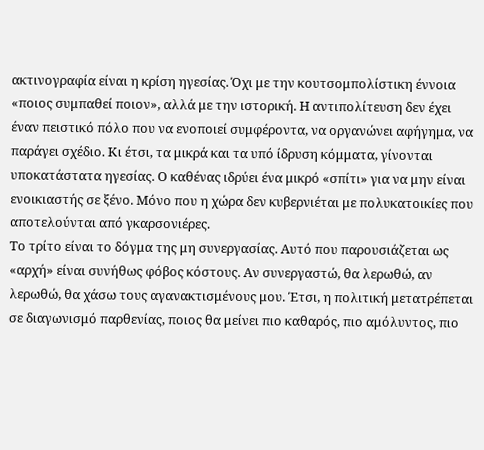ακτινογραφία είναι η κρίση ηγεσίας. Όχι με την κουτσομπολίστικη έννοια «ποιος συμπαθεί ποιον», αλλά με την ιστορική. Η αντιπολίτευση δεν έχει έναν πειστικό πόλο που να ενοποιεί συμφέροντα, να οργανώνει αφήγημα, να παράγει σχέδιο. Κι έτσι, τα μικρά και τα υπό ίδρυση κόμματα, γίνονται υποκατάστατα ηγεσίας. Ο καθένας ιδρύει ένα μικρό «σπίτι» για να μην είναι ενοικιαστής σε ξένο. Μόνο που η χώρα δεν κυβερνιέται με πολυκατοικίες που αποτελούνται από γκαρσονιέρες.
Το τρίτο είναι το δόγμα της μη συνεργασίας. Αυτό που παρουσιάζεται ως «αρχή» είναι συνήθως φόβος κόστους. Αν συνεργαστώ, θα λερωθώ, αν λερωθώ, θα χάσω τους αγανακτισμένους μου. Έτσι, η πολιτική μετατρέπεται σε διαγωνισμό παρθενίας, ποιος θα μείνει πιο καθαρός, πιο αμόλυντος, πιο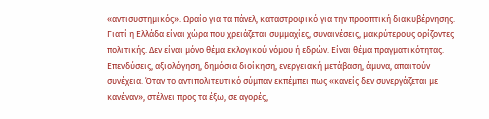«αντισυστημικός». Ωραίο για τα πάνελ, καταστροφικό για την προοπτική διακυβέρνησης. Γιατί η Ελλάδα είναι χώρα που χρειάζεται συμμαχίες, συναινέσεις, μακρύτερους ορίζοντες πολιτικής. Δεν είναι μόνο θέμα εκλογικού νόμου ή εδρών. Είναι θέμα πραγματικότητας. Επενδύσεις, αξιολόγηση, δημόσια διοίκηση, ενεργειακή μετάβαση, άμυνα, απαιτούν συνέχεια. Όταν το αντιπολιτευτικό σύμπαν εκπέμπει πως «κανείς δεν συνεργάζεται με κανέναν», στέλνει προς τα έξω, σε αγορές,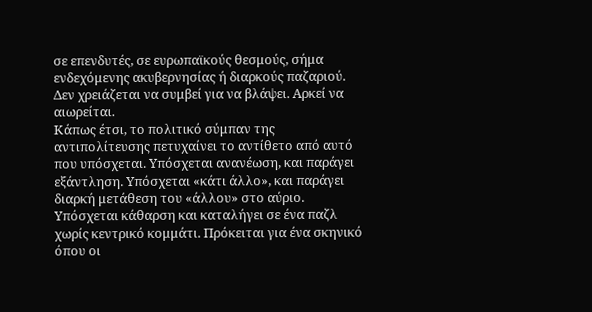σε επενδυτές, σε ευρωπαϊκούς θεσμούς, σήμα ενδεχόμενης ακυβερνησίας ή διαρκούς παζαριού. Δεν χρειάζεται να συμβεί για να βλάψει. Αρκεί να αιωρείται.
Κάπως έτσι, το πολιτικό σύμπαν της αντιπολίτευσης πετυχαίνει το αντίθετο από αυτό που υπόσχεται. Υπόσχεται ανανέωση, και παράγει εξάντληση. Υπόσχεται «κάτι άλλο», και παράγει διαρκή μετάθεση του «άλλου» στο αύριο. Υπόσχεται κάθαρση και καταλήγει σε ένα παζλ χωρίς κεντρικό κομμάτι. Πρόκειται για ένα σκηνικό όπου οι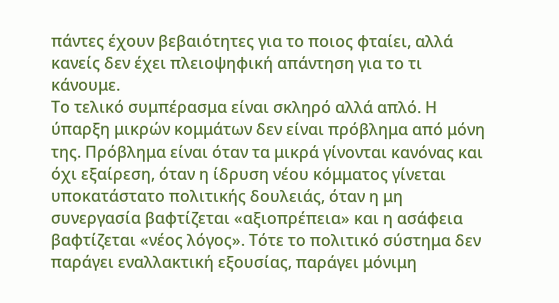πάντες έχουν βεβαιότητες για το ποιος φταίει, αλλά κανείς δεν έχει πλειοψηφική απάντηση για το τι κάνουμε.
Το τελικό συμπέρασμα είναι σκληρό αλλά απλό. Η ύπαρξη μικρών κομμάτων δεν είναι πρόβλημα από μόνη της. Πρόβλημα είναι όταν τα μικρά γίνονται κανόνας και όχι εξαίρεση, όταν η ίδρυση νέου κόμματος γίνεται υποκατάστατο πολιτικής δουλειάς, όταν η μη συνεργασία βαφτίζεται «αξιοπρέπεια» και η ασάφεια βαφτίζεται «νέος λόγος». Τότε το πολιτικό σύστημα δεν παράγει εναλλακτική εξουσίας, παράγει μόνιμη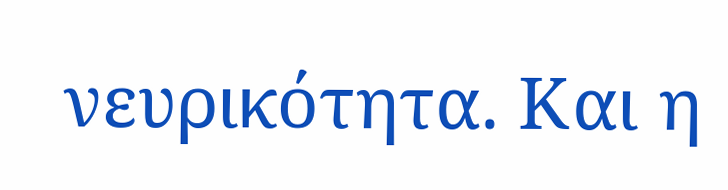νευρικότητα. Και η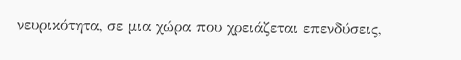νευρικότητα, σε μια χώρα που χρειάζεται επενδύσεις,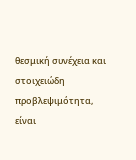θεσμική συνέχεια και στοιχειώδη προβλεψιμότητα, είναι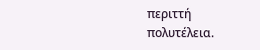περιττή πολυτέλεια.